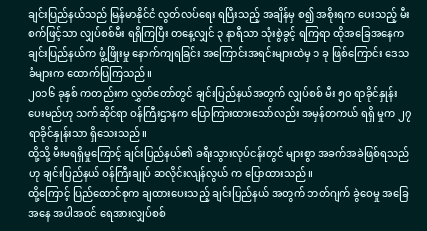ချင်းပြည်နယ်သည် မြန်မာနိုင်ငံ လွတ်လပ်ရေး ရပြီးသည့် အချိန်မှ စ၍ အစိုးရက ပေးသည့် မီးစက်ဖြင့်သာ လျှပ်စစ်မီး ရရှိကြပြီး တနေ့လျှင် ၃ နာရီသာ သုံးစွဲခွင့် ရကြရာ ထိုအခြေအနေက ချင်းပြည်နယ်က ဖွံ့ဖြိုးမှု နောက်ကျရခြင်း အကြောင်းအရင်းများထဲမှ ၁ ခု ဖြစ်ကြောင်း ဒေသခံများက ထောက်ပြကြသည်။
၂၀၁၆ ခုနှစ် ကတည်းက လွှတ်တော်တွင် ချင်းပြည်နယ်အတွက် လျှပ်စစ် မီး ၅၀ ရာခိုင်နှုန်း ပေးမည်ဟု သက်ဆိုင်ရာ ဝန်ကြီးဌာနက ပြောကြားထားသော်လည်း အမှန်တကယ် ရရှိ မှုက ၂၇ ရာခိုင်နှုန်းသာ ရှိသေးသည်။
ထို့သို့ မီးမရရှိမှုကြောင့် ချင်းပြည်နယ်၏ ခရီးသွားလုပ်ငန်းတွင် များစွာ အခက်အခဲဖြစ်ရသည်ဟု ချင်းပြည်နယ် ဝန်ကြီးချုပ် ဆလိုင်းလျန်လွယ် က ပြောထားသည်။
ထို့ကြောင့် ပြည်ထောင်စုက ချထားပေးသည့် ချင်းပြည်နယ် အတွက် ဘတ်ဂျက် ခွဲဝေမှု အခြေအနေ အပါအဝင် ရေအားလျှပ်စစ်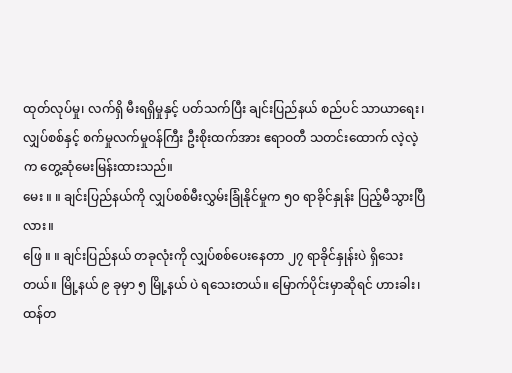ထုတ်လုပ်မှု၊ လက်ရှိ မီးရရှိမှုနှင့် ပတ်သက်ပြီး ချင်းပြည်နယ် စည်ပင် သာယာရေး၊ လျှပ်စစ်နှင့် စက်မှုလက်မှုဝန်ကြီး ဦးစိုးထက်အား ဧရာဝတီ သတင်းထောက် လဲ့လဲ့က တွေ့ဆုံမေးမြန်းထားသည်။
မေး ။ ။ ချင်းပြည်နယ်ကို လျှပ်စစ်မီးလွှမ်းခြုံနိုင်မှုက ၅၀ ရာခိုင်နှုန်း ပြည့်မီသွားပြီလား။
ဖြေ ။ ။ ချင်းပြည်နယ် တခုလုံးကို လျှပ်စစ်ပေးနေတာ ၂၇ ရာခိုင်နှုန်းပဲ ရှိသေးတယ်။ မြို့နယ် ၉ ခုမှာ ၅ မြို့နယ် ပဲ ရသေးတယ်။ မြောက်ပိုင်းမှာဆိုရင် ဟားခါး၊ ထန်တ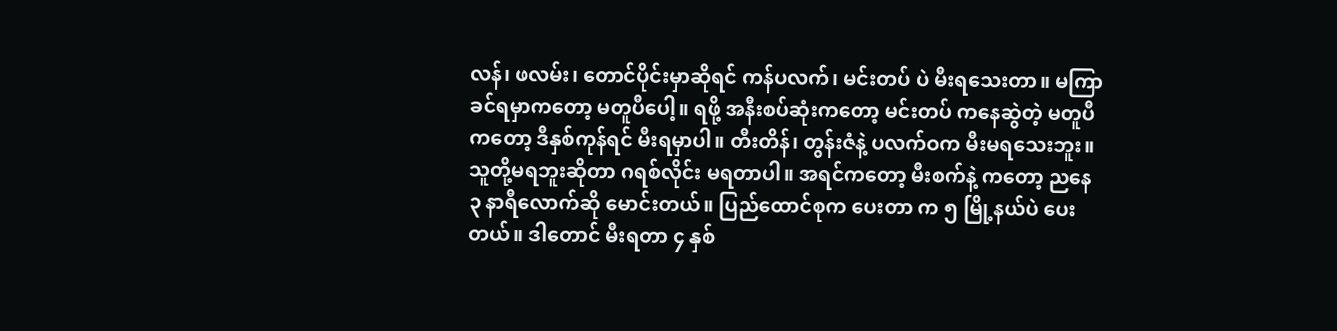လန်၊ ဖလမ်း၊ တောင်ပိုင်းမှာဆိုရင် ကန်ပလက်၊ မင်းတပ် ပဲ မီးရသေးတာ။ မကြာခင်ရမှာကတော့ မတူပီပေါ့။ ရဖို့ အနီးစပ်ဆုံးကတော့ မင်းတပ် ကနေဆွဲတဲ့ မတူပီ ကတော့ ဒီနှစ်ကုန်ရင် မီးရမှာပါ။ တီးတိန်၊ တွန်းဇံနဲ့ ပလက်ဝက မီးမရသေးဘူး။
သူတို့မရဘူးဆိုတာ ဂရစ်လိုင်း မရတာပါ။ အရင်ကတော့ မီးစက်နဲ့ ကတော့ ညနေ ၃ နာရီလောက်ဆို မောင်းတယ်။ ပြည်ထောင်စုက ပေးတာ က ၅ မြို့နယ်ပဲ ပေးတယ်။ ဒါတောင် မီးရတာ ၄ နှစ်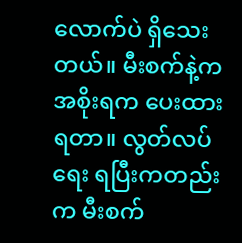လောက်ပဲ ရှိသေးတယ်။ မီးစက်နဲ့က အစိုးရက ပေးထား ရတာ။ လွတ်လပ်ရေး ရပြီးကတည်းက မီးစက်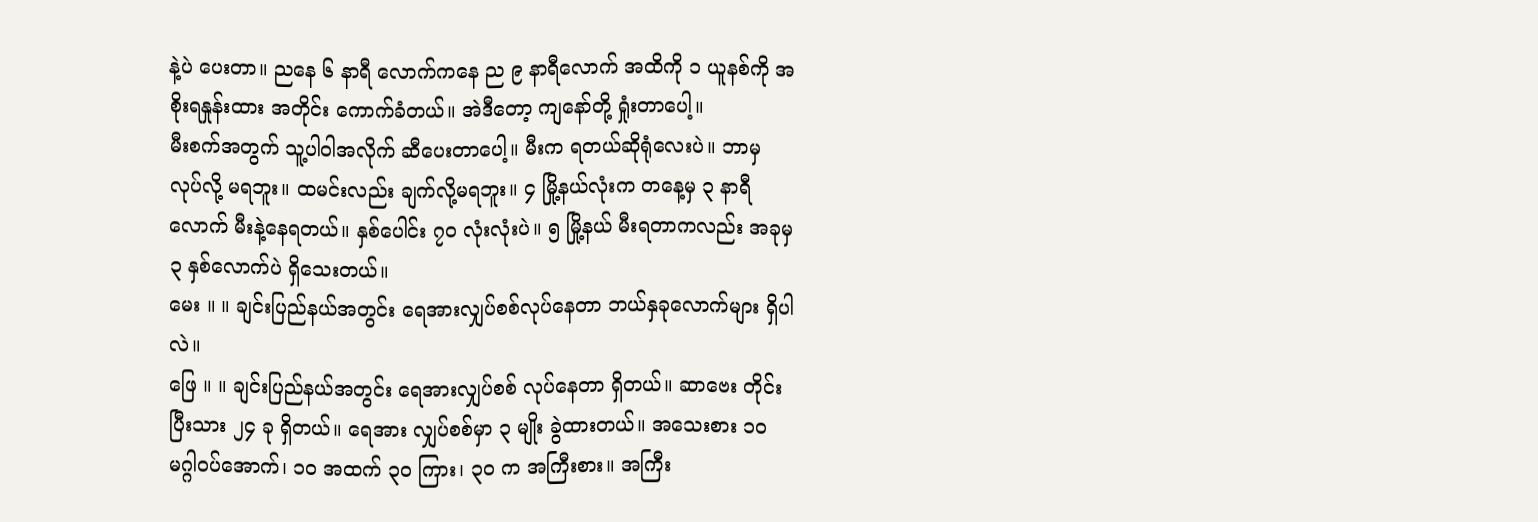နဲ့ပဲ ပေးတာ။ ညနေ ၆ နာရီ လောက်ကနေ ည ၉ နာရီလောက် အထိကို ၁ ယူနစ်ကို အစိုးရနှုန်းထား အတိုင်း ကောက်ခံတယ်။ အဲဒီတော့ ကျနော်တို့ ရှုံးတာပေါ့။
မီးစက်အတွက် သူ့ပါဝါအလိုက် ဆီပေးတာပေါ့။ မီးက ရတယ်ဆိုရုံလေးပဲ။ ဘာမှ လုပ်လို့ မရဘူး။ ထမင်းလည်း ချက်လို့မရဘူး။ ၄ မြို့နယ်လုံးက တနေ့မှ ၃ နာရီလောက် မီးနဲ့နေရတယ်။ နှစ်ပေါင်း ၇၀ လုံးလုံးပဲ။ ၅ မြို့နယ် မီးရတာကလည်း အခုမှ ၃ နှစ်လောက်ပဲ ရှိသေးတယ်။
မေး ။ ။ ချင်းပြည်နယ်အတွင်း ရေအားလျှပ်စစ်လုပ်နေတာ ဘယ်နှခုလောက်များ ရှိပါလဲ။
ဖြေ ။ ။ ချင်းပြည်နယ်အတွင်း ရေအားလျှပ်စစ် လုပ်နေတာ ရှိတယ်။ ဆာဗေး တိုင်းပြီးသား ၂၄ ခု ရှိတယ်။ ရေအား လျှပ်စစ်မှာ ၃ မျိုး ခွဲထားတယ်။ အသေးစား ၁၀ မဂ္ဂါဝပ်အောက်၊ ၁၀ အထက် ၃၀ ကြား၊ ၃၀ က အကြီးစား။ အကြီး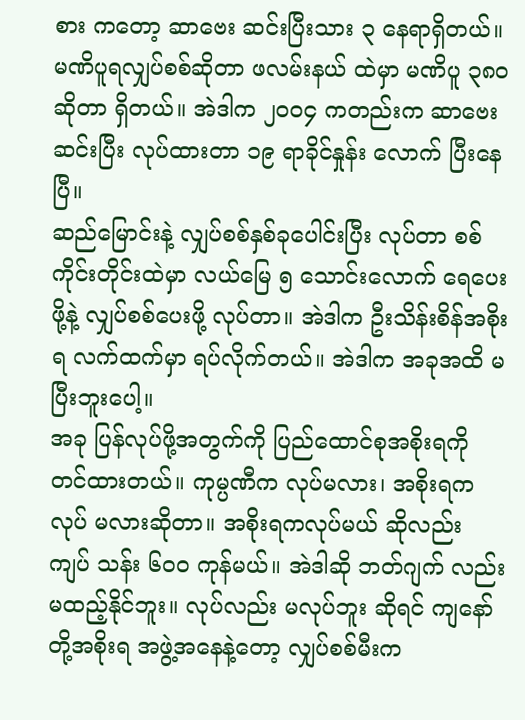စား ကတော့ ဆာဗေး ဆင်းပြီးသား ၃ နေရာရှိတယ်။ မဏိပူရလျှပ်စစ်ဆိုတာ ဖလမ်းနယ် ထဲမှာ မဏိပူ ၃၈၀ ဆိုတာ ရှိတယ်။ အဲဒါက ၂၀၀၄ ကတည်းက ဆာဗေးဆင်းပြီး လုပ်ထားတာ ၁၉ ရာခိုင်နှုန်း လောက် ပြီးနေပြီ။
ဆည်မြောင်းနဲ့ လျှပ်စစ်နှစ်ခုပေါင်းပြီး လုပ်တာ စစ်ကိုင်းတိုင်းထဲမှာ လယ်မြေ ၅ သောင်းလောက် ရေပေးဖို့နဲ့ လျှပ်စစ်ပေးဖို့ လုပ်တာ။ အဲဒါက ဦးသိန်းစိန်အစိုးရ လက်ထက်မှာ ရပ်လိုက်တယ်။ အဲဒါက အခုအထိ မပြီးဘူးပေါ့။
အခု ပြန်လုပ်ဖို့အတွက်ကို ပြည်ထောင်စုအစိုးရကို တင်ထားတယ်။ ကုမ္ပဏီက လုပ်မလား၊ အစိုးရက လုပ် မလားဆိုတာ။ အစိုးရကလုပ်မယ် ဆိုလည်း ကျပ် သန်း ၆၀၀ ကုန်မယ်။ အဲဒါဆို ဘတ်ဂျက် လည်း မထည့်နိုင်ဘူး။ လုပ်လည်း မလုပ်ဘူး ဆိုရင် ကျနော်တို့အစိုးရ အဖွဲ့အနေနဲ့တော့ လျှပ်စစ်မီးက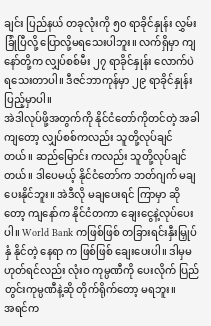ချင်း ပြည်နယ် တခုလုံးကို ၅၀ ရာခိုင်နှုန်း လွှမ်းခြုံပြီလို့ ပြောလို့မရသေးပါဘူး။ လက်ရှိမှာ ကျနော်တို့က လျှပ်စစ်မီး ၂၇ ရာခိုင်နှုန်း လောက်ပဲ ရသေးတာပါ။ ဒီဇင်ဘာကုန်မှာ ၂၉ ရာခိုင်နှုန်း ပြည့်မှာပါ။
အဲဒါလုပ်ဖို့အတွက်ကို နိုင်ငံတော်ကိုတင်တဲ့ အခါကျတော့ လျှပ်စစ်ကလည်း သူတို့လုပ်ချင်တယ်။ ဆည်မြောင်း ကလည်း သူတို့လုပ်ချင်တယ်။ ဒါပေမယ့် နိုင်ငံတော်က ဘတ်ဂျက် မချပေးနိုင်ဘူး။ အဲဒီလို မချပေးရင် ကြာမှာ ဆိုတော့ ကျနော်က နိုင်ငံတကာ ချေးငွေနဲ့လုပ်ပေးပါ။ World Bank ကဖြစ်ဖြစ် တခြားရင်းနှီးမြှုပ်နှံ နိုင်တဲ့ နေရာ က ဖြစ်ဖြစ် ချေးပေးပါ။ ဒါမှမဟုတ်ရင်လည်း လုံးဝ ကုမ္ပဏီကို ပေးလိုက် ပြည်တွင်းကုမ္ပဏီနဲ့ဆို တိုက်ရိုက်တော့ မရဘူး။
အရင်က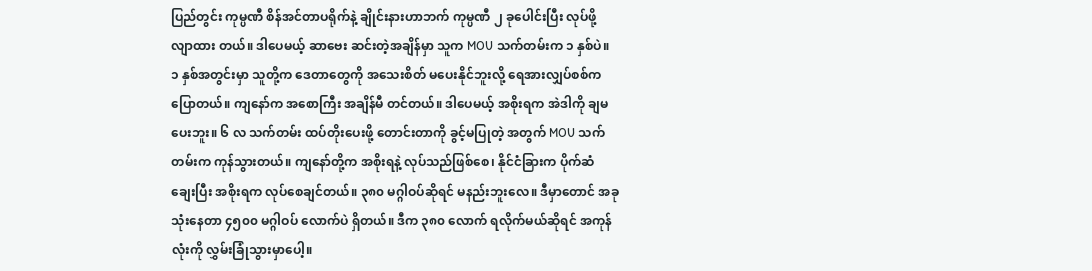ပြည်တွင်း ကုမ္ပဏီ စိန်အင်တာပရိုက်နဲ့ ချိုင်းနားဟာဘက် ကုမ္ပဏီ ၂ ခုပေါင်းပြီး လုပ်ဖို့ လျာထား တယ်။ ဒါပေမယ့် ဆာဗေး ဆင်းတဲ့အချိန်မှာ သူက MOU သက်တမ်းက ၁ နှစ်ပဲ။ ၁ နှစ်အတွင်းမှာ သူတို့က ဒေတာတွေကို အသေးစိတ် မပေးနိုင်ဘူးလို့ ရေအားလျှပ်စစ်က ပြောတယ်။ ကျနော်က အစောကြီး အချိန်မီ တင်တယ်။ ဒါပေမယ့် အစိုးရက အဲဒါကို ချမပေးဘူး။ ၆ လ သက်တမ်း ထပ်တိုးပေးဖို့ တောင်းတာကို ခွင့်မပြုတဲ့ အတွက် MOU သက်တမ်းက ကုန်သွားတယ်။ ကျနော်တို့က အစိုးရနဲ့ လုပ်သည်ဖြစ်စေ၊ နိုင်ငံခြားက ပိုက်ဆံ ချေးပြီး အစိုးရက လုပ်စေချင်တယ်။ ၃၈၀ မဂ္ဂါဝပ်ဆိုရင် မနည်းဘူးလေ။ ဒီမှာတောင် အခုသုံးနေတာ ၄၅၀၀ မဂ္ဂါဝပ် လောက်ပဲ ရှိတယ်။ ဒီက ၃၈၀ လောက် ရလိုက်မယ်ဆိုရင် အကုန်လုံးကို လွှမ်းခြုံသွားမှာပေါ့။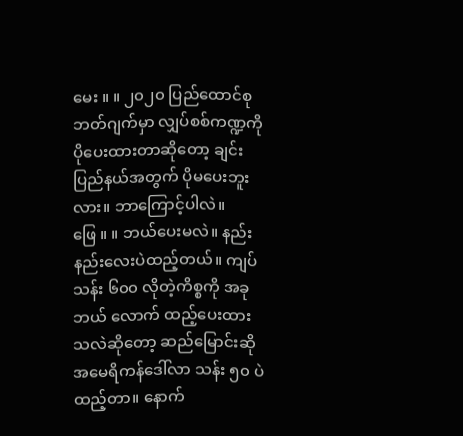မေး ။ ။ ၂၀၂၀ ပြည်ထောင်စုဘတ်ဂျက်မှာ လျှပ်စစ်ကဏ္ဍကို ပိုပေးထားတာဆိုတော့ ချင်းပြည်နယ်အတွက် ပိုမပေးဘူးလား။ ဘာကြောင့်ပါလဲ။
ဖြေ ။ ။ ဘယ်ပေးမလဲ။ နည်းနည်းလေးပဲထည့်တယ်။ ကျပ် သန်း ၆၀၀ လိုတဲ့ကိစ္စကို အခုဘယ် လောက် ထည့်ပေးထားသလဲဆိုတော့ ဆည်မြောင်းဆို အမေရိကန်ဒေါ်လာ သန်း ၅၀ ပဲထည့်တာ။ နောက်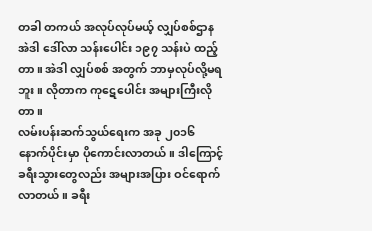တခါ တကယ် အလုပ်လုပ်မယ့် လျှပ်စစ်ဌာန အဲဒါ ဒေါ်လာ သန်းပေါင်း ၁၉၇ သန်းပဲ ထည့်တာ။ အဲဒါ လျှပ်စစ် အတွက် ဘာမှလုပ်လို့မရဘူး။ လိုတာက ကုဋေပေါင်း အများကြီးလိုတာ။
လမ်းပန်းဆက်သွယ်ရေးက အခု ၂၀၁၆ နောက်ပိုင်းမှာ ပိုကောင်းလာတယ်။ ဒါကြောင့် ခရီးသွားတွေလည်း အများအပြား ဝင်ရောက်လာတယ်။ ခရီး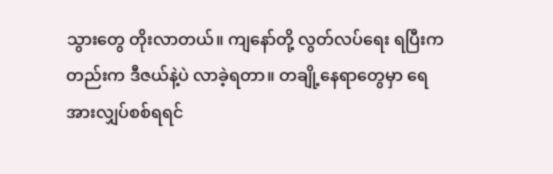သွားတွေ တိုးလာတယ်။ ကျနော်တို့ လွတ်လပ်ရေး ရပြီးကတည်းက ဒီဇယ်နဲ့ပဲ လာခဲ့ရတာ။ တချို့နေရာတွေမှာ ရေအားလျှပ်စစ်ရရင်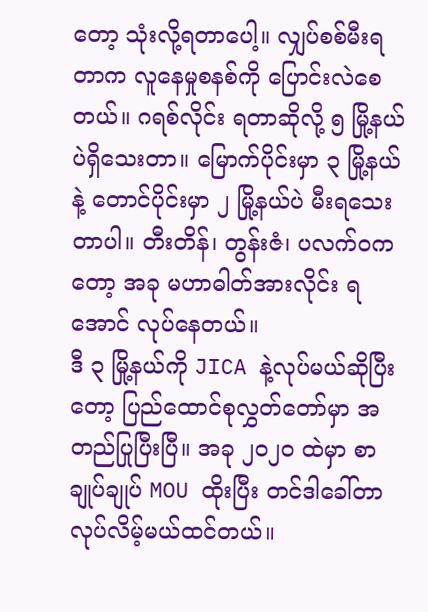တော့ သုံးလို့ရတာပေါ့။ လျှပ်စစ်မီးရတာက လူနေမှုစနစ်ကို ပြောင်းလဲစေတယ်။ ဂရစ်လိုင်း ရတာဆိုလို့ ၅ မြို့နယ်ပဲရှိသေးတာ။ မြောက်ပိုင်းမှာ ၃ မြို့နယ်နဲ့ တောင်ပိုင်းမှာ ၂ မြို့နယ်ပဲ မီးရသေးတာပါ။ တီးတိန်၊ တွန်းဇံ၊ ပလက်ဝကတော့ အခု မဟာဓါတ်အားလိုင်း ရအောင် လုပ်နေတယ်။
ဒီ ၃ မြို့နယ်ကို JICA နဲ့လုပ်မယ်ဆိုပြီးတော့ ပြည်ထောင်စုလွှတ်တော်မှာ အတည်ပြုပြီးပြီ။ အခု ၂၀၂၀ ထဲမှာ စာချုပ်ချုပ် MOU ထိုးပြီး တင်ဒါခေါ်တာ လုပ်လိမ့်မယ်ထင်တယ်။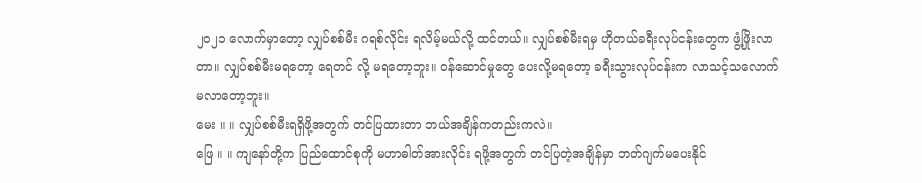၂၀၂၁ လောက်မှာတော့ လျှပ်စစ်မီး ဂရစ်လိုင်း ရလိမ့်မယ်လို့ ထင်တယ်။ လျှပ်စစ်မီးရမှ ဟိုတယ်ခရီးလုပ်ငန်းတွေက ဖွံ့ဖြိုးလာတာ။ လျှပ်စစ်မီးမရတော့ ရေတင် လို့ မရတော့ဘူး။ ဝန်ဆောင်မှုတွေ ပေးလို့မရတော့ ခရီးသွားလုပ်ငန်းက လာသင့်သလောက် မလာတော့ဘူး။
မေး ။ ။ လျှပ်စစ်မီးရရှိဖို့အတွက် တင်ပြထားတာ ဘယ်အချိန်ကတည်းကလဲ။
ဖြေ ။ ။ ကျနော်တို့က ပြည်ထောင်စုကို မဟာဓါတ်အားလိုင်း ရဖို့အတွက် တင်ပြတဲ့အချိန်မှာ ဘတ်ဂျက်မပေးနိုင်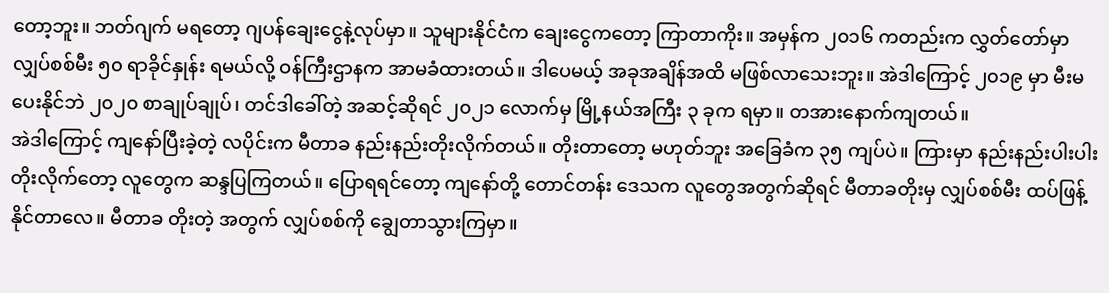တော့ဘူး။ ဘတ်ဂျက် မရတော့ ဂျပန်ချေးငွေနဲ့လုပ်မှာ။ သူများနိုင်ငံက ချေးငွေကတော့ ကြာတာကိုး။ အမှန်က ၂၀၁၆ ကတည်းက လွှတ်တော်မှာ လျှပ်စစ်မီး ၅၀ ရာခိုင်နှုန်း ရမယ်လို့ ဝန်ကြီးဌာနက အာမခံထားတယ်။ ဒါပေမယ့် အခုအချိန်အထိ မဖြစ်လာသေးဘူး။ အဲဒါကြောင့် ၂၀၁၉ မှာ မီးမပေးနိုင်ဘဲ ၂၀၂၀ စာချုပ်ချုပ်၊ တင်ဒါခေါ်တဲ့ အဆင့်ဆိုရင် ၂၀၂၁ လောက်မှ မြို့နယ်အကြီး ၃ ခုက ရမှာ။ တအားနောက်ကျတယ်။
အဲဒါကြောင့် ကျနော်ပြီးခဲ့တဲ့ လပိုင်းက မီတာခ နည်းနည်းတိုးလိုက်တယ်။ တိုးတာတော့ မဟုတ်ဘူး အခြေခံက ၃၅ ကျပ်ပဲ။ ကြားမှာ နည်းနည်းပါးပါး တိုးလိုက်တော့ လူတွေက ဆန္ဒပြကြတယ်။ ပြောရရင်တော့ ကျနော်တို့ တောင်တန်း ဒေသက လူတွေအတွက်ဆိုရင် မီတာခတိုးမှ လျှပ်စစ်မီး ထပ်ဖြန့်နိုင်တာလေ။ မီတာခ တိုးတဲ့ အတွက် လျှပ်စစ်ကို ချွေတာသွားကြမှာ။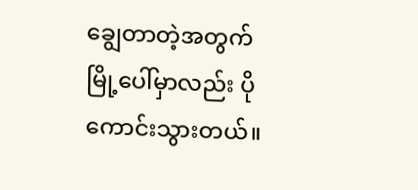ချွေတာတဲ့အတွက် မြို့ပေါ်မှာလည်း ပိုကောင်းသွားတယ်။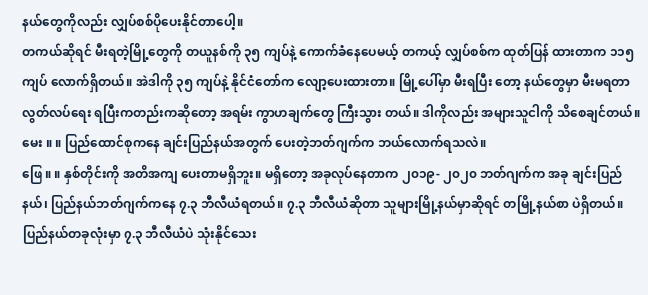နယ်တွေကိုလည်း လျှပ်စစ်ပိုပေးနိုင်တာပေါ့။
တကယ်ဆိုရင် မီးရတဲ့မြို့တွေကို တယူနစ်ကို ၃၅ ကျပ်နဲ့ ကောက်ခံနေပေမယ့် တကယ့် လျှပ်စစ်က ထုတ်ပြန် ထားတာက ၁၁၅ ကျပ် လောက်ရှိတယ်။ အဲဒါကို ၃၅ ကျပ်နဲ့ နိုင်ငံတော်က လျော့ပေးထားတာ။ မြို့ပေါ်မှာ မီးရပြီး တော့ နယ်တွေမှာ မီးမရတာ လွတ်လပ်ရေး ရပြီးကတည်းကဆိုတော့ အရမ်း ကွာဟချက်တွေ ကြီးသွား တယ်။ ဒါကိုလည်း အများသူငါကို သိစေချင်တယ်။
မေး ။ ။ ပြည်ထောင်စုကနေ ချင်းပြည်နယ်အတွက် ပေးတဲ့ဘတ်ဂျက်က ဘယ်လောက်ရသလဲ။
ဖြေ ။ ။ နှစ်တိုင်းကို အတိအကျ ပေးတာမရှိဘူး။ မရှိတော့ အခုလုပ်နေတာက ၂၀၁၉- ၂၀၂၀ ဘတ်ဂျက်က အခု ချင်းပြည်နယ်၊ ပြည်နယ်ဘတ်ဂျက်ကနေ ၇.၃ ဘီလီယံရတယ်။ ၇.၃ ဘီလီယံဆိုတာ သူများမြို့နယ်မှာဆိုရင် တမြို့နယ်စာ ပဲရှိတယ်။ ပြည်နယ်တခုလုံးမှာ ၇.၃ ဘီလီယံပဲ သုံးနိုင်သေး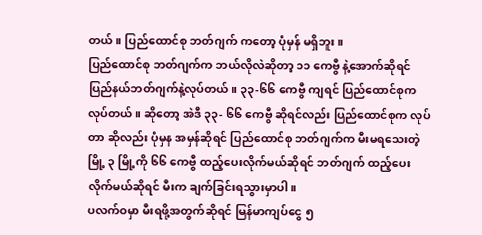တယ်။ ပြည်ထောင်စု ဘတ်ဂျက် ကတော့ ပုံမှန် မရှိဘူး။
ပြည်ထောင်စု ဘတ်ဂျက်က ဘယ်လိုလဲဆိုတာ့ ၁၁ ကေဗွီ နဲ့အောက်ဆိုရင် ပြည်နယ်ဘတ်ဂျက်နဲ့လုပ်တယ်။ ၃၃-၆၆ ကေဗွီ ကျရင် ပြည်ထောင်စုက လုပ်တယ်။ ဆိုတော့ အဲဒီ ၃၃- ၆၆ ကေဗွီ ဆိုရင်လည်း ပြည်ထောင်စုက လုပ်တာ ဆိုလည်း ပုံမှန အမှန်ဆိုရင် ပြည်ထောင်စု ဘတ်ဂျက်က မီးမရသေးတဲ့ မြို့ ၃ မြို့ကို ၆၆ ကေဗွီ ထည့်ပေးလိုက်မယ်ဆိုရင် ဘတ်ဂျက် ထည့်ပေးလိုက်မယ်ဆိုရင် မီးက ချက်ခြင်းရသွားမှာပါ။
ပလက်ဝမှာ မီးရဖို့အတွက်ဆိုရင် မြန်မာကျပ်ငွေ ၅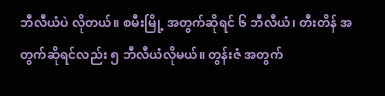ဘီလီယံပဲ လိုတယ်။ စမီးမြို့ အတွက်ဆိုရင် ၆ ဘီလီယံ၊ တီးတိန် အတွက်ဆိုရင်လည်း ၅ ဘီလီယံလိုမယ်။ တွန်းဇံ အတွက်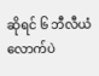ဆိုရင် ၆ ဘီလီယံလောက်ပဲ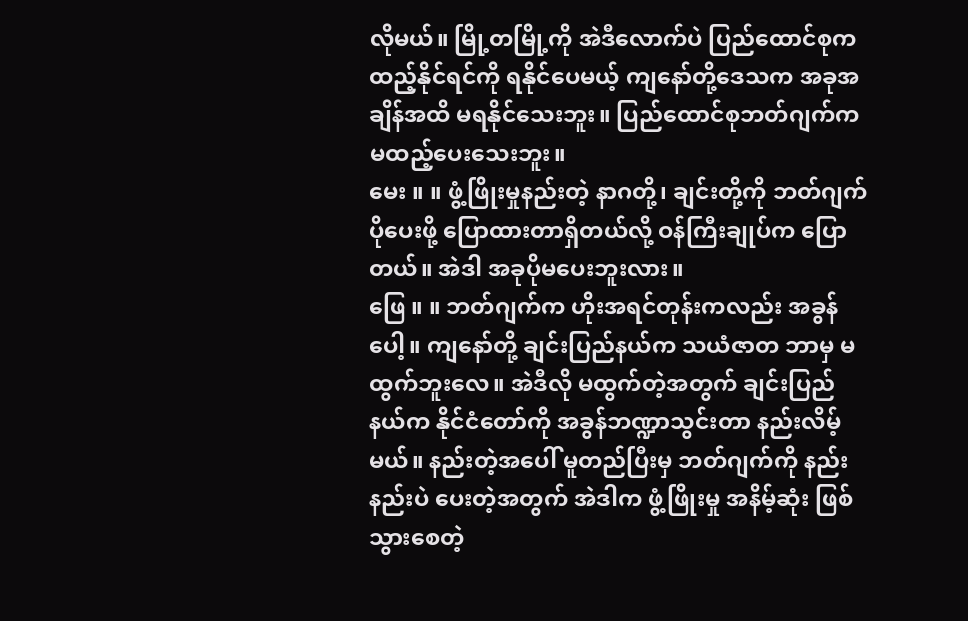လိုမယ်။ မြို့တမြို့ကို အဲဒီလောက်ပဲ ပြည်ထောင်စုက ထည့်နိုင်ရင်ကို ရနိုင်ပေမယ့် ကျနော်တို့ဒေသက အခုအချိန်အထိ မရနိုင်သေးဘူး။ ပြည်ထောင်စုဘတ်ဂျက်က မထည့်ပေးသေးဘူး။
မေး ။ ။ ဖွံ့ဖြိုးမှုနည်းတဲ့ နာဂတို့၊ ချင်းတို့ကို ဘတ်ဂျက်ပိုပေးဖို့ ပြောထားတာရှိတယ်လို့ ဝန်ကြီးချုပ်က ပြောတယ်။ အဲဒါ အခုပိုမပေးဘူးလား။
ဖြေ ။ ။ ဘတ်ဂျက်က ဟိုးအရင်တုန်းကလည်း အခွန်ပေါ့။ ကျနော်တို့ ချင်းပြည်နယ်က သယံဇာတ ဘာမှ မထွက်ဘူးလေ။ အဲဒီလို မထွက်တဲ့အတွက် ချင်းပြည်နယ်က နိုင်ငံတော်ကို အခွန်ဘဏ္ဍာသွင်းတာ နည်းလိမ့် မယ်။ နည်းတဲ့အပေါ် မူတည်ပြီးမှ ဘတ်ဂျက်ကို နည်းနည်းပဲ ပေးတဲ့အတွက် အဲဒါက ဖွံ့ဖြိုးမှု အနိမ့်ဆုံး ဖြစ်သွားစေတဲ့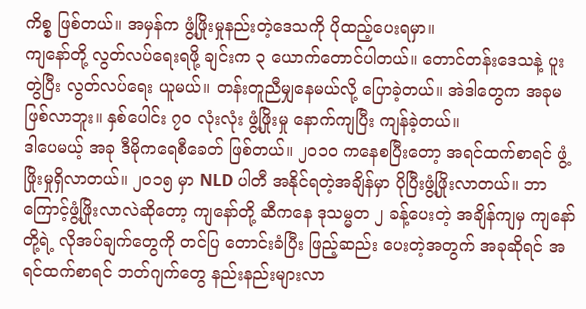ကိစ္စ ဖြစ်တယ်။ အမှန်က ဖွံ့ဖြိုးမှုနည်းတဲ့ဒေသကို ပိုထည့်ပေးရမှာ။
ကျနော်တို့ လွတ်လပ်ရေးရဖို့ ချင်းက ၃ ယောက်တောင်ပါတယ်။ တောင်တန်းဒေသနဲ့ ပူးတွဲပြီး လွတ်လပ်ရေး ယူမယ်။ တန်းတူညီမျှနေမယ်လို့ ပြောခဲ့တယ်။ အဲဒါတွေက အခုမဖြစ်လာဘူး။ နှစ်ပေါင်း ၇၀ လုံးလုံး ဖွံ့ဖြိုးမှု နောက်ကျပြီး ကျန်ခဲ့တယ်။
ဒါပေမယ့် အခု ဒီမိုကရေစီခေတ် ဖြစ်တယ်။ ၂၀၁၀ ကနေစပြီးတော့ အရင်ထက်စာရင် ဖွံ့ဖြိုးမှုရှိလာတယ်။ ၂၀၁၅ မှာ NLD ပါတီ အနိုင်ရတဲ့အချိန်မှာ ပိုပြီးဖွံ့ဖြိုးလာတယ်။ ဘာကြောင့်ဖွံ့ဖြိုးလာလဲဆိုတော့ ကျနော်တို့ ဆီကနေ ဒုသမ္မတ ၂ ခန့်ပေးတဲ့ အချိန်ကျမှ ကျနော်တို့ရဲ့ လိုအပ်ချက်တွေကို တင်ပြ တောင်းခံပြီး ဖြည့်ဆည်း ပေးတဲ့အတွက် အခုဆိုရင် အရင်ထက်စာရင် ဘတ်ဂျက်တွေ နည်းနည်းများလာ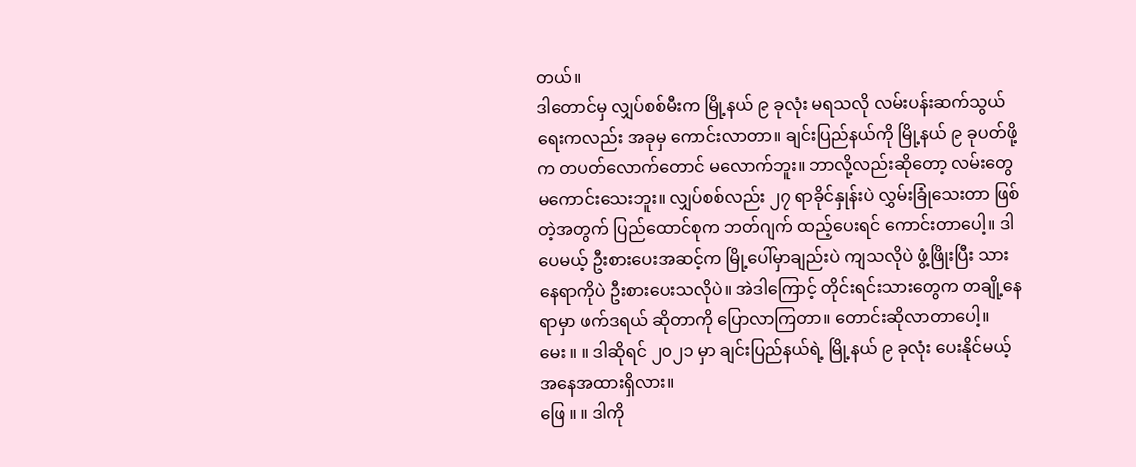တယ်။
ဒါတောင်မှ လျှပ်စစ်မီးက မြို့နယ် ၉ ခုလုံး မရသလို လမ်းပန်းဆက်သွယ်ရေးကလည်း အခုမှ ကောင်းလာတာ။ ချင်းပြည်နယ်ကို မြို့နယ် ၉ ခုပတ်ဖို့က တပတ်လောက်တောင် မလောက်ဘူး။ ဘာလို့လည်းဆိုတော့ လမ်းတွေ မကောင်းသေးဘူး။ လျှပ်စစ်လည်း ၂၇ ရာခိုင်နှုန်းပဲ လွှမ်းခြုံသေးတာ ဖြစ်တဲ့အတွက် ပြည်ထောင်စုက ဘတ်ဂျက် ထည့်ပေးရင် ကောင်းတာပေါ့။ ဒါပေမယ့် ဦးစားပေးအဆင့်က မြို့ပေါ်မှာချည်းပဲ ကျသလိုပဲ ဖွံ့ဖြိုးပြီး သား နေရာကိုပဲ ဦးစားပေးသလိုပဲ။ အဲဒါကြောင့် တိုင်းရင်းသားတွေက တချို့နေရာမှာ ဖက်ဒရယ် ဆိုတာကို ပြောလာကြတာ။ တောင်းဆိုလာတာပေါ့။
မေး ။ ။ ဒါဆိုရင် ၂၀၂၁ မှာ ချင်းပြည်နယ်ရဲ့ မြို့နယ် ၉ ခုလုံး ပေးနိုင်မယ့် အနေအထားရှိလား။
ဖြေ ။ ။ ဒါကို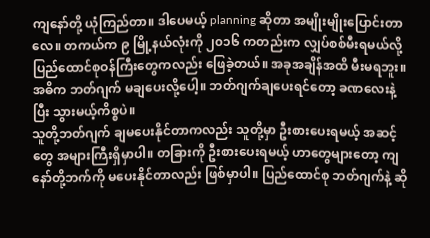ကျနော်တို့ ယုံကြည်တာ။ ဒါပေမယ့် planning ဆိုတာ အမျိုးမျိုးပြောင်းတာလေ။ တကယ်က ၉ မြို့နယ်လုံးကို ၂၀၁၆ ကတည်းက လျှပ်စစ်မီးရမယ်လို့ ပြည်ထောင်စုဝန်ကြီးတွေကလည်း ဖြေခဲ့တယ်။ အခုအချိန်အထိ မီးမရဘူး။ အဓိက ဘတ်ဂျက် မချပေးလို့ပေါ့။ ဘတ်ဂျက်ချပေးရင်တော့ ခဏလေးနဲ့ ပြီး သွားမယ့်ကိစ္စပဲ။
သူတို့ဘတ်ဂျက် ချမပေးနိုင်တာကလည်း သူတို့မှာ ဦးစားပေးရမယ့် အဆင့်တွေ အများကြီးရှိမှာပါ။ တခြားကို ဦးစားပေးရမယ့် ဟာတွေများတော့ ကျနော်တို့ဘက်ကို မပေးနိုင်တာလည်း ဖြစ်မှာပါ။ ပြည်ထောင်စု ဘတ်ဂျက်နဲ့ ဆို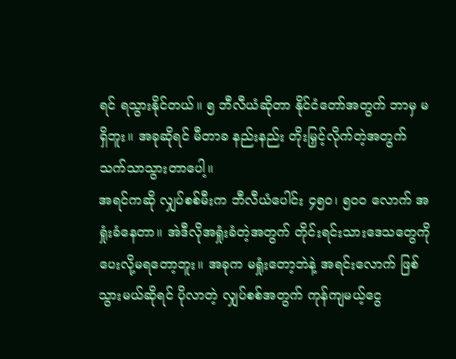ရင် ရသွားနိုင်တယ်။ ၅ ဘီလီယံဆိုတာ နိုင်ငံတော်အတွက် ဘာမှ မရှိဘူး။ အခုဆိုရင် မီတာခ နည်းနည်း တိုးမြှင့်လိုက်တဲ့အတွက် သက်သာသွားတာပေါ့။
အရင်ကဆို လျှပ်စစ်မီးက ဘီလီယံပေါင်း ၄၅၀၊ ၅၀၀ လောက် အရှုံးခံနေတာ။ အဲဒီလိုအရှုံးခံတဲ့အတွက် တိုင်းရင်းသားဒေသတွေကို ပေးလို့မရတော့ဘူး။ အခုက မရှုံးတော့ဘဲနဲ့ အရင်းလောက် ဖြစ်သွားမယ်ဆိုရင် ပိုလာတဲ့ လျှပ်စစ်အတွက် ကုန်ကျမယ့်ငွေ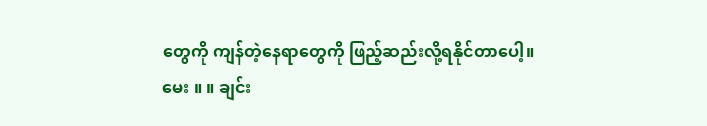တွေကို ကျန်တဲ့နေရာတွေကို ဖြည့်ဆည်းလို့ရနိုင်တာပေါ့။
မေး ။ ။ ချင်း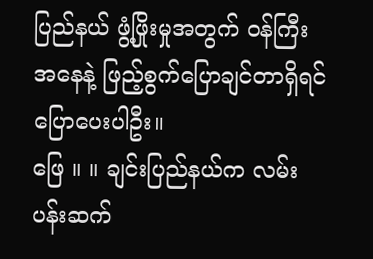ပြည်နယ် ဖွံ့ဖြိုးမှုအတွက် ဝန်ကြီးအနေနဲ့ ဖြည့်စွက်ပြောချင်တာရှိရင် ပြောပေးပါဦး။
ဖြေ ။ ။ ချင်းပြည်နယ်က လမ်းပန်းဆက်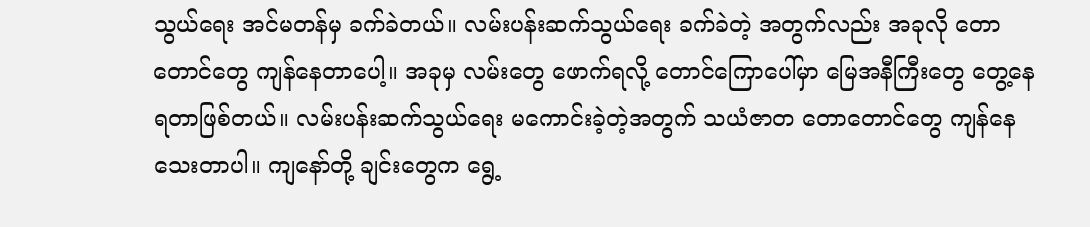သွယ်ရေး အင်မတန်မှ ခက်ခဲတယ်။ လမ်းပန်းဆက်သွယ်ရေး ခက်ခဲတဲ့ အတွက်လည်း အခုလို တောတောင်တွေ ကျန်နေတာပေါ့။ အခုမှ လမ်းတွေ ဖောက်ရလို့ တောင်ကြောပေါ်မှာ မြေအနီကြီးတွေ တွေ့နေရတာဖြစ်တယ်။ လမ်းပန်းဆက်သွယ်ရေး မကောင်းခဲ့တဲ့အတွက် သယံဇာတ တောတောင်တွေ ကျန်နေသေးတာပါ။ ကျနော်တို့ ချင်းတွေက ရွေ့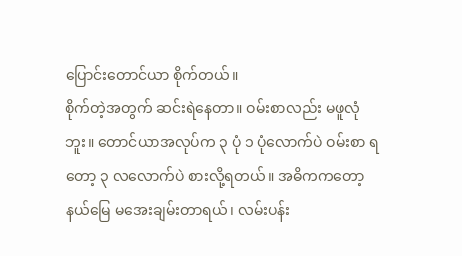ပြောင်းတောင်ယာ စိုက်တယ်။
စိုက်တဲ့အတွက် ဆင်းရဲနေတာ။ ဝမ်းစာလည်း မဖူလုံဘူး။ တောင်ယာအလုပ်က ၃ ပုံ ၁ ပုံလောက်ပဲ ဝမ်းစာ ရတော့ ၃ လလောက်ပဲ စားလို့ရတယ်။ အဓိကကတော့ နယ်မြေ မအေးချမ်းတာရယ်၊ လမ်းပန်း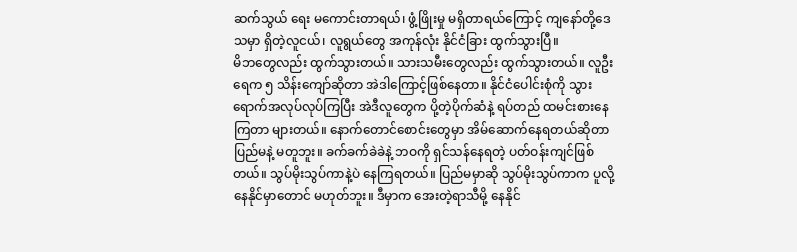ဆက်သွယ် ရေး မကောင်းတာရယ်၊ ဖွံ့ဖြိုးမှု မရှိတာရယ်ကြောင့် ကျနော်တို့ဒေသမှာ ရှိတဲ့လူငယ်၊ လူရွယ်တွေ အကုန်လုံး နိုင်ငံခြား ထွက်သွားပြီ။
မိဘတွေလည်း ထွက်သွားတယ်။ သားသမီးတွေလည်း ထွက်သွားတယ်။ လူဦးရေက ၅ သိန်းကျော်ဆိုတာ အဲဒါကြောင့်ဖြစ်နေတာ။ နိုင်ငံပေါင်းစုံကို သွားရောက်အလုပ်လုပ်ကြပြီး အဲဒီလူတွေက ပို့တဲ့ပိုက်ဆံနဲ့ ရပ်တည် ထမင်းစားနေကြတာ များတယ်။ နောက်တောင်စောင်းတွေမှာ အိမ်ဆောက်နေရတယ်ဆိုတာ ပြည်မနဲ့ မတူဘူး။ ခက်ခက်ခဲခဲနဲ့ ဘဝကို ရှင်သန်နေရတဲ့ ပတ်ဝန်းကျင်ဖြစ်တယ်။ သွပ်မိုးသွပ်ကာနဲ့ပဲ နေကြရတယ်။ ပြည်မမှာဆို သွပ်မိုးသွပ်ကာက ပူလို့ နေနိုင်မှာတောင် မဟုတ်ဘူး။ ဒီမှာက အေးတဲ့ရာသီမို့ နေနိုင်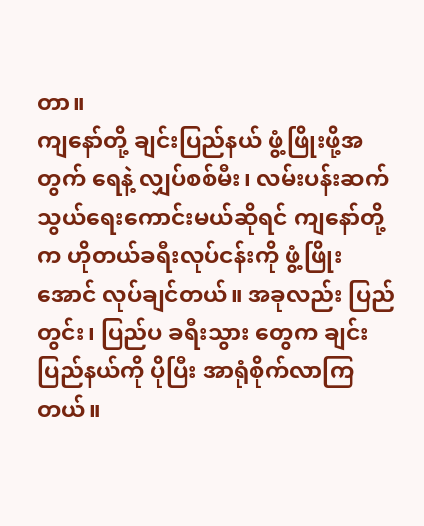တာ။
ကျနော်တို့ ချင်းပြည်နယ် ဖွံ့ဖြိုးဖို့အတွက် ရေနဲ့ လျှပ်စစ်မီး၊ လမ်းပန်းဆက်သွယ်ရေးကောင်းမယ်ဆိုရင် ကျနော်တို့က ဟိုတယ်ခရီးလုပ်ငန်းကို ဖွံ့ဖြိုးအောင် လုပ်ချင်တယ်။ အခုလည်း ပြည်တွင်း၊ ပြည်ပ ခရီးသွား တွေက ချင်းပြည်နယ်ကို ပိုပြီး အာရုံစိုက်လာကြတယ်။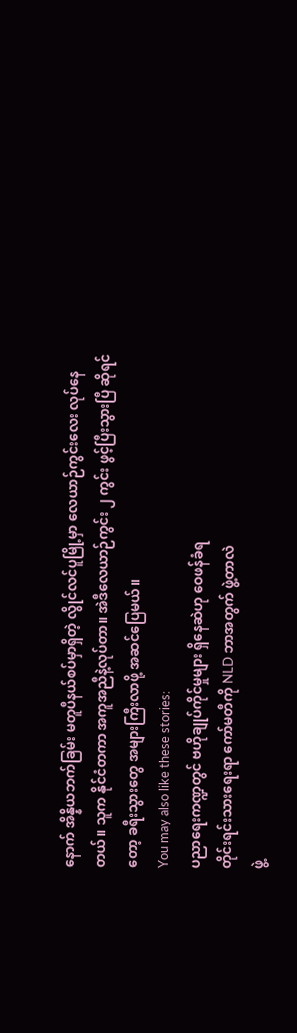နောက် အိန္နိယဘက်ခြမ်း မတူပီနယ်စပ်မှာရှိတဲ့ လွိုင်လင်ပူမြို့မှာ လေယာဉ်ကွင်းလေး လုပ်နေတယ်။ သူက နိုင်ငံတကာ အကူအညီနဲ့လုပ်တာ။ အဲဒီလေယာဉ်ကွင်း ၂ ကွင်း ဖွင့်ပြီးသွားပြီ ဆိုရင်တော့ ခရီးသွားတွေ အများကြီးလာဖို့ အဆင်ပြေမယ်။
You may also like these stories:
ပညာရေးကဏ္ဍတွင် ဗဟိုချုပ်ကိုင်မှုများ ရှိနေဆဲဟု ဝေဖန်ခံရ
တိုင်းရင်းသားရေးရာ ကော်မတီကို NLD ဘာအတွက် ဖွဲ့တာလဲ
ဖွဲ့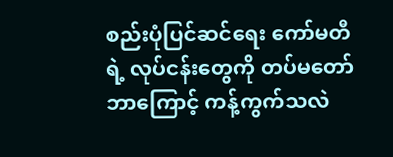စည်းပုံပြင်ဆင်ရေး ကော်မတီရဲ့ လုပ်ငန်းတွေကို တပ်မတော် ဘာကြောင့် ကန့်ကွက်သလဲ